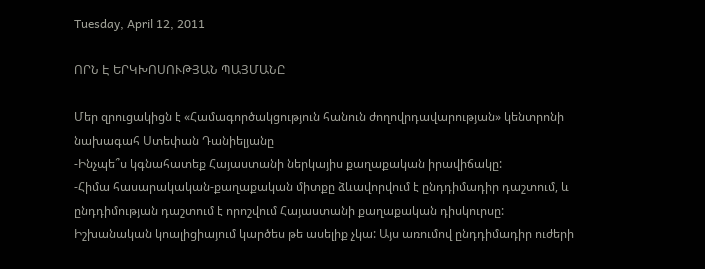Tuesday, April 12, 2011

ՈՐՆ Է ԵՐԿԽՈՍՈՒԹՅԱՆ ՊԱՅՄԱՆԸ

Մեր զրուցակիցն է «Համագործակցություն հանուն ժողովրդավարության» կենտրոնի նախագահ Ստեփան Դանիելյանը
-Ինչպե՞ս կգնահատեք Հայաստանի ներկայիս քաղաքական իրավիճակը:
-Հիմա հասարակական-քաղաքական միտքը ձևավորվում է ընդդիմադիր դաշտում, և ընդդիմության դաշտում է որոշվում Հայաստանի քաղաքական դիսկուրսը: Իշխանական կոալիցիայում կարծես թե ասելիք չկա: Այս առումով ընդդիմադիր ուժերի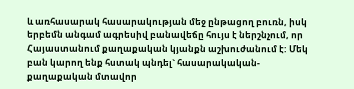և առհասարակ հասարակության մեջ ընթացող բուռն, իսկ երբեմն անգամ ագրեսիվ բանավեճը հույս է ներշնչում, որ Հայաստանում քաղաքական կյանքն աշխուժանում է: Մեկ բան կարող ենք հստակ պնդել` հասարակական-քաղաքական մտավոր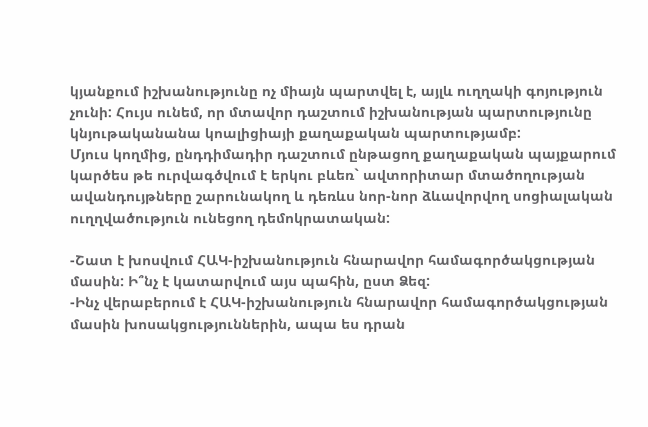կյանքում իշխանությունը ոչ միայն պարտվել է, այլև ուղղակի գոյություն չունի: Հույս ունեմ, որ մտավոր դաշտում իշխանության պարտությունը կնյութականանա կոալիցիայի քաղաքական պարտությամբ:
Մյուս կողմից, ընդդիմադիր դաշտում ընթացող քաղաքական պայքարում կարծես թե ուրվագծվում է երկու բևեռ` ավտորիտար մտածողության ավանդույթները շարունակող և դեռևս նոր-նոր ձևավորվող սոցիալական ուղղվածություն ունեցող դեմոկրատական:

-Շատ է խոսվում ՀԱԿ-իշխանություն հնարավոր համագործակցության մասին: Ի՞նչ է կատարվում այս պահին, ըստ Ձեզ:
-Ինչ վերաբերում է ՀԱԿ-իշխանություն հնարավոր համագործակցության մասին խոսակցություններին, ապա ես դրան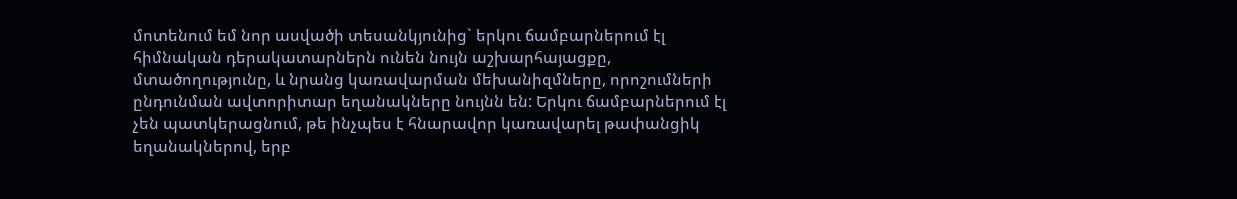մոտենում եմ նոր ասվածի տեսանկյունից` երկու ճամբարներում էլ հիմնական դերակատարներն ունեն նույն աշխարհայացքը, մտածողությունը, և նրանց կառավարման մեխանիզմները, որոշումների ընդունման ավտորիտար եղանակները նույնն են: Երկու ճամբարներում էլ չեն պատկերացնում, թե ինչպես է հնարավոր կառավարել թափանցիկ եղանակներով, երբ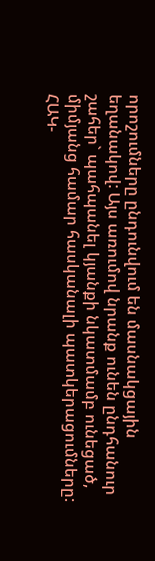որոշումները ընդունվում են մասնակցային եղանակով: Այս առումով նրանք ունեն ընդհանուր շահեր` պահպանել կյանքի նկատմամբ ունեցած, միմյանց համար հասկանալի պատկերացումները: ՀԱԿ-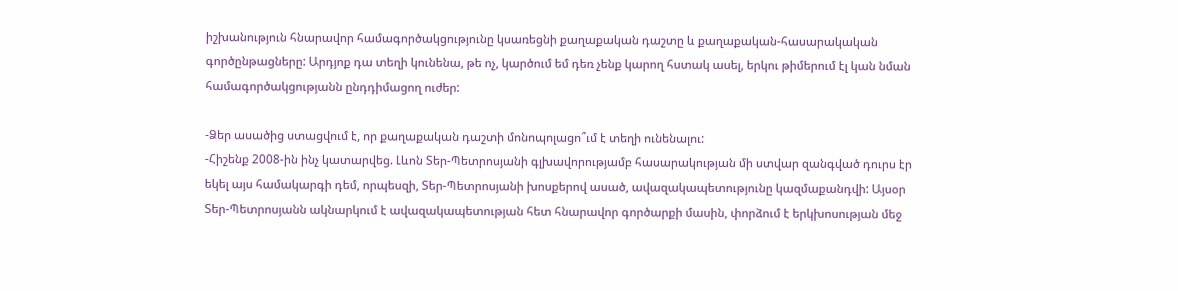իշխանություն հնարավոր համագործակցությունը կսառեցնի քաղաքական դաշտը և քաղաքական-հասարակական գործընթացները: Արդյոք դա տեղի կունենա, թե ոչ, կարծում եմ դեռ չենք կարող հստակ ասել, երկու թիմերում էլ կան նման համագործակցությանն ընդդիմացող ուժեր:

-Ձեր ասածից ստացվում է, որ քաղաքական դաշտի մոնոպոլացո՞ւմ է տեղի ունենալու:
-Հիշենք 2008-ին ինչ կատարվեց. Լևոն Տեր-Պետրոսյանի գլխավորությամբ հասարակության մի ստվար զանգված դուրս էր եկել այս համակարգի դեմ, որպեսզի, Տեր-Պետրոսյանի խոսքերով ասած, ավազակապետությունը կազմաքանդվի: Այսօր Տեր-Պետրոսյանն ակնարկում է ավազակապետության հետ հնարավոր գործարքի մասին, փորձում է երկխոսության մեջ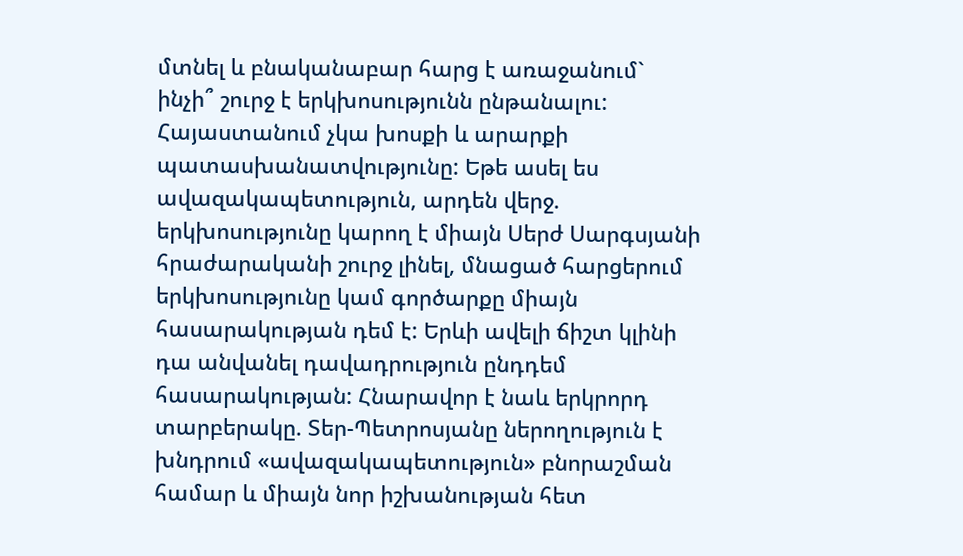մտնել և բնականաբար հարց է առաջանում` ինչի՞ շուրջ է երկխոսությունն ընթանալու: Հայաստանում չկա խոսքի և արարքի պատասխանատվությունը: Եթե ասել ես ավազակապետություն, արդեն վերջ. երկխոսությունը կարող է միայն Սերժ Սարգսյանի հրաժարականի շուրջ լինել, մնացած հարցերում երկխոսությունը կամ գործարքը միայն հասարակության դեմ է: Երևի ավելի ճիշտ կլինի դա անվանել դավադրություն ընդդեմ հասարակության: Հնարավոր է նաև երկրորդ տարբերակը. Տեր-Պետրոսյանը ներողություն է խնդրում «ավազակապետություն» բնորաշման համար և միայն նոր իշխանության հետ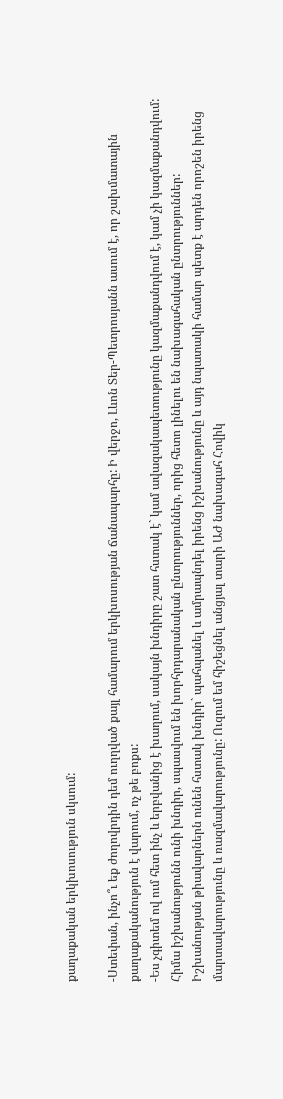քաղաքական երկխոսություն սկսում:

-Ստեփան, ինչո՞ւ եք ժողովրդին դեմ ուղղված քայլ համարում երկխոսության ճանապարհը: Ի վերջո, Լևոն Տեր-Պետրոսյանն ասում է, որ շախմատային քաղաքականություն է վարում, ոչ թե բոքս:
-Ես չգիտեմ ով ում հետ ինչ և երբվանից է խաղում, սակայն խնդիրը շատ հստակ է` կամ ավազակապետությունը կազմաքանդվում է, կամ չի կազմաքանդվում: Հիմա իշխանությունն ունի խնդիր, սպասվում են խորհրդարանական ընտրություններ, որից հետո լինելու են նախագահական ընտրություններ: Իշխանության թիավարներն ունեն հստակ խնդիր` պահպանել և ամրապնդել իրենց իշխանությունը և այդ նպատակի համար պետք է արդեն որոշեն իրենց մարտավարությունը և ռազմավարությունը: Ուզում եմ հիշեցնել անցյալ տարի ԱԺ նախագահ Հովիկ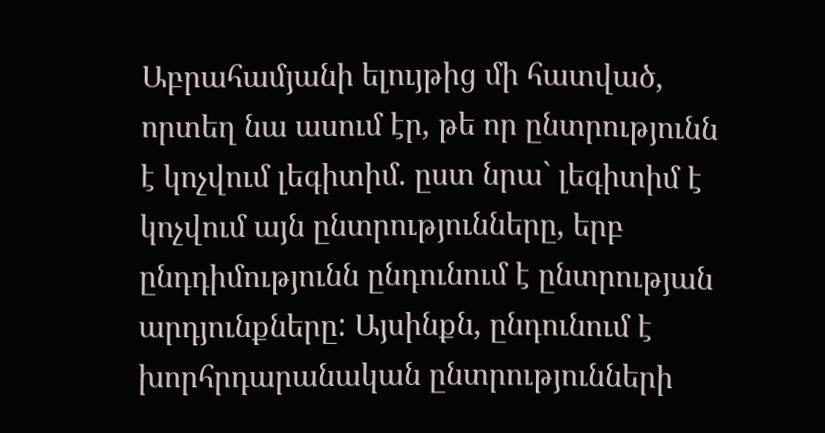Աբրահամյանի ելույթից մի հատված, որտեղ նա ասում էր, թե որ ընտրությունն է կոչվում լեգիտիմ. ըստ նրա` լեգիտիմ է կոչվում այն ընտրությունները, երբ ընդդիմությունն ընդունում է ընտրության արդյունքները: Այսինքն, ընդունում է խորհրդարանական ընտրությունների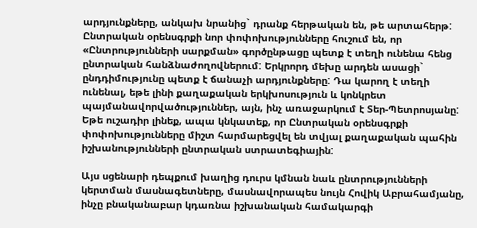արդյունքները, անկախ նրանից` դրանք հերթական են, թե արտահերթ: Ընտրական օրենսգրքի նոր փոփոխությունները հուշում են, որ «Ընտրությունների սարքման» գործընթացը պետք է տեղի ունենա հենց ընտրական հանձնաժողովներում: Երկրորդ մեխը արդեն ասացի` ընդդիմությունը պետք է ճանաչի արդյունքները: Դա կարող է տեղի ունենալ, եթե լինի քաղաքական երկխոսություն և կոնկրետ պայմանավորվածություններ, այն, ինչ առաջարկում է Տեր-Պետրոսյանը: Եթե ուշադիր լինեք, ապա կնկատեք, որ Ընտրական օրենսգրքի փոփոխությունները միշտ հարմարեցվել են տվյալ քաղաքական պահին իշխանությունների ընտրական ստրատեգիային:

Այս սցենարի դեպքում խաղից դուրս կմնան նաև ընտրությունների կերտման մասնագետները, մասնավորապես նույն Հովիկ Աբրահամյանը, ինչը բնականաբար կդառնա իշխանական համակարգի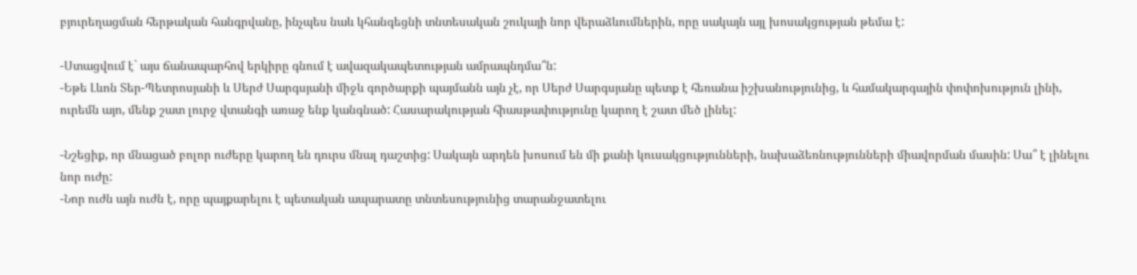բյուրեղացման հերթական հանգրվանը, ինչպես նաև կհանգեցնի տնտեսական շուկայի նոր վերաձևումներին, որը սակայն այլ խոսակցության թեմա է:

-Ստացվում է` այս ճանապարհով երկիրը գնում է ավազակապետության ամրապնդմա՞ն:
-Եթե Լևոն Տեր-Պետրոսյանի և Սերժ Սարգսյանի միջև գործարքի պայմանն այն չէ, որ Սերժ Սարգսյանը պետք է հեռանա իշխանությունից, և համակարգային փոփոխություն լինի, ուրեմն այո, մենք շատ լուրջ վտանգի առաջ ենք կանգնած: Հասարակության հիասթափությունը կարող է շատ մեծ լինել:

-Նշեցիք, որ մնացած բոլոր ուժերը կարող են դուրս մնալ դաշտից: Սակայն արդեն խոսում են մի քանի կուսակցությունների, նախաձեռնությունների միավորման մասին: Սա՞ է լինելու նոր ուժը:
-Նոր ուժն այն ուժն է, որը պայքարելու է պետական ապարատը տնտեսությունից տարանջատելու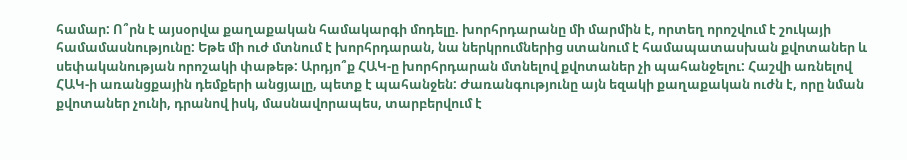համար: Ո՞րն է այսօրվա քաղաքական համակարգի մոդելը. խորհրդարանը մի մարմին է, որտեղ որոշվում է շուկայի համամասնությունը: Եթե մի ուժ մտնում է խորհրդարան, նա ներկրումներից ստանում է համապատասխան քվոտաներ և սեփականության որոշակի փաթեթ: Արդյո՞ք ՀԱԿ-ը խորհրդարան մտնելով քվոտաներ չի պահանջելու: Հաշվի առնելով ՀԱԿ-ի առանցքային դեմքերի անցյալը, պետք է պահանջեն: Ժառանգությունը այն եզակի քաղաքական ուժն է, որը նման քվոտաներ չունի, դրանով իսկ, մասնավորապես, տարբերվում է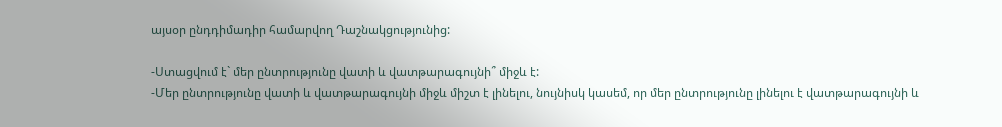այսօր ընդդիմադիր համարվող Դաշնակցությունից:

-Ստացվում է` մեր ընտրությունը վատի և վատթարագույնի՞ միջև է:
-Մեր ընտրությունը վատի և վատթարագույնի միջև միշտ է լինելու, նույնիսկ կասեմ, որ մեր ընտրությունը լինելու է վատթարագույնի և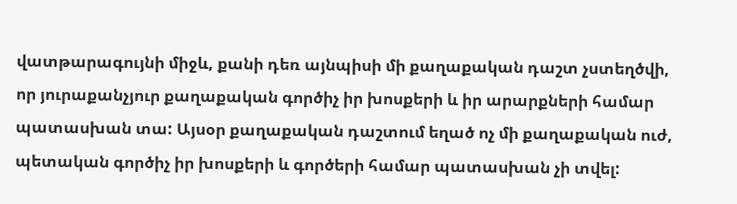վատթարագույնի միջև, քանի դեռ այնպիսի մի քաղաքական դաշտ չստեղծվի, որ յուրաքանչյուր քաղաքական գործիչ իր խոսքերի և իր արարքների համար պատասխան տա: Այսօր քաղաքական դաշտում եղած ոչ մի քաղաքական ուժ, պետական գործիչ իր խոսքերի և գործերի համար պատասխան չի տվել: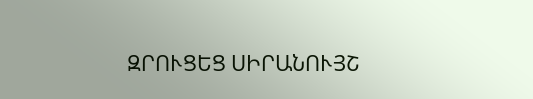ԶՐՈՒՑԵՑ ՍԻՐԱՆՈՒՅՇ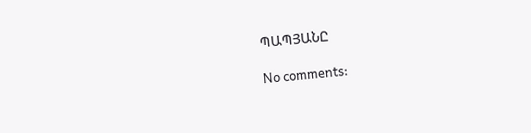ՊԱՊՅԱՆԸ

No comments: